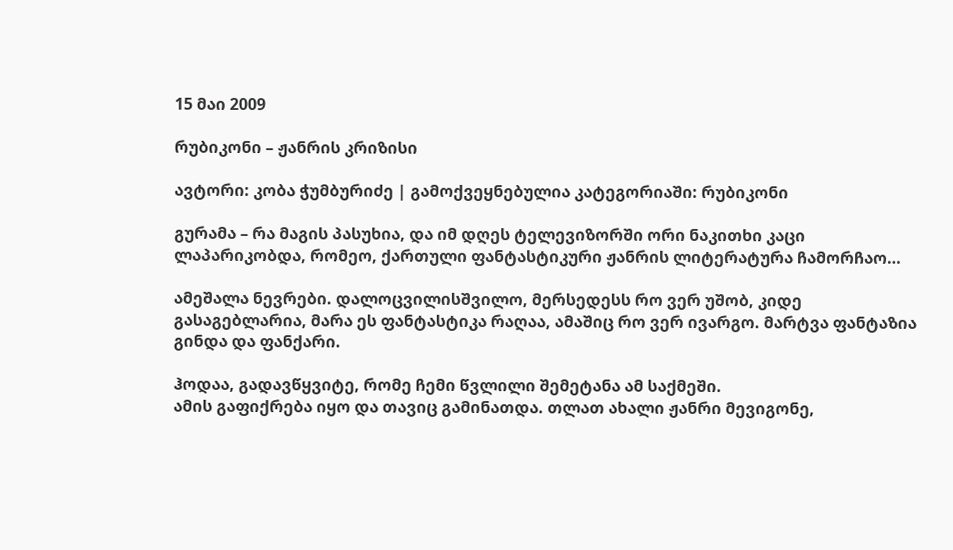15 მაი 2009

რუბიკონი – ჟანრის კრიზისი

ავტორი: კობა ჭუმბურიძე | გამოქვეყნებულია კატეგორიაში: რუბიკონი

გურამა – რა მაგის პასუხია, და იმ დღეს ტელევიზორში ორი ნაკითხი კაცი ლაპარიკობდა, რომეო, ქართული ფანტასტიკური ჟანრის ლიტერატურა ჩამორჩაო…

ამეშალა ნევრები. დალოცვილისშვილო, მერსედესს რო ვერ უშობ, კიდე გასაგებლარია, მარა ეს ფანტასტიკა რაღაა, ამაშიც რო ვერ ივარგო. მარტვა ფანტაზია გინდა და ფანქარი.

ჰოდაა, გადავწყვიტე, რომე ჩემი წვლილი შემეტანა ამ საქმეში.
ამის გაფიქრება იყო და თავიც გამინათდა. თლათ ახალი ჟანრი მევიგონე,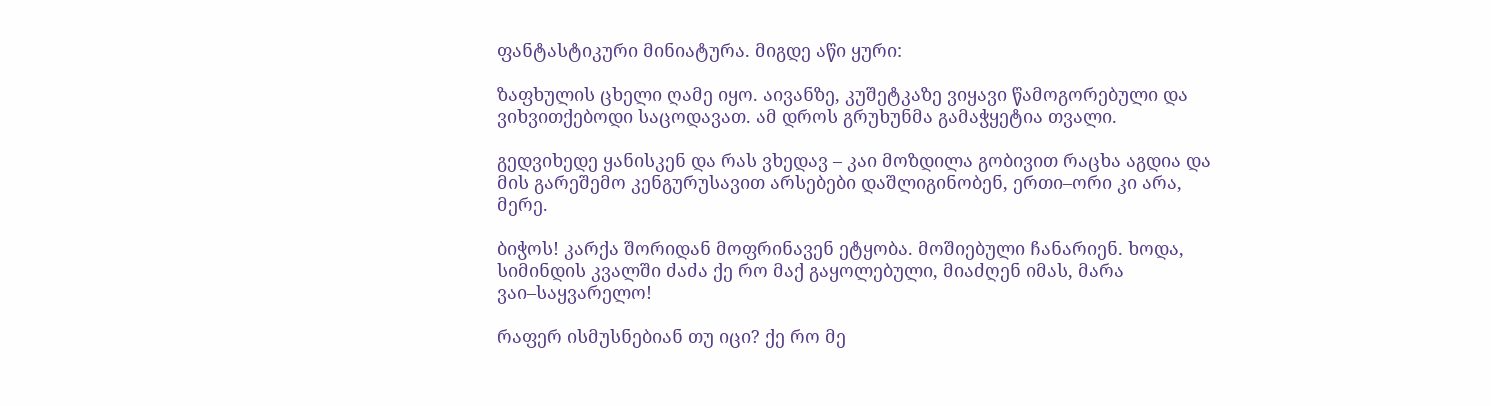ფანტასტიკური მინიატურა. მიგდე აწი ყური:

ზაფხულის ცხელი ღამე იყო. აივანზე, კუშეტკაზე ვიყავი წამოგორებული და ვიხვითქებოდი საცოდავათ. ამ დროს გრუხუნმა გამაჭყეტია თვალი.

გედვიხედე ყანისკენ და რას ვხედავ – კაი მოზდილა გობივით რაცხა აგდია და მის გარეშემო კენგურუსავით არსებები დაშლიგინობენ, ერთი–ორი კი არა, მერე.

ბიჭოს! კარქა შორიდან მოფრინავენ ეტყობა. მოშიებული ჩანარიენ. ხოდა, სიმინდის კვალში ძაძა ქე რო მაქ გაყოლებული, მიაძღენ იმას, მარა ვაი–საყვარელო!

რაფერ ისმუსნებიან თუ იცი? ქე რო მე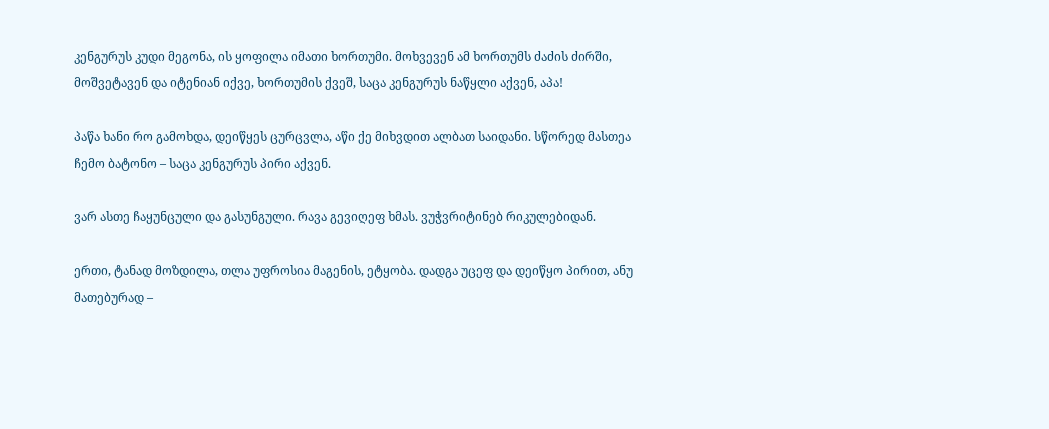კენგურუს კუდი მეგონა, ის ყოფილა იმათი ხორთუმი. მოხვევენ ამ ხორთუმს ძაძის ძირში, მოშვეტავენ და იტენიან იქვე, ხორთუმის ქვეშ, საცა კენგურუს ნაწყლი აქვენ, აპა!

პაწა ხანი რო გამოხდა, დეიწყეს ცურცვლა, აწი ქე მიხვდით ალბათ საიდანი. სწორედ მასთეა ჩემო ბატონო – საცა კენგურუს პირი აქვენ.

ვარ ასთე ჩაყუნცული და გასუნგული. რავა გევიღეფ ხმას. ვუჭვრიტინებ რიკულებიდან.

ერთი, ტანად მოზდილა, თლა უფროსია მაგენის, ეტყობა. დადგა უცეფ და დეიწყო პირით, ანუ მათებურად –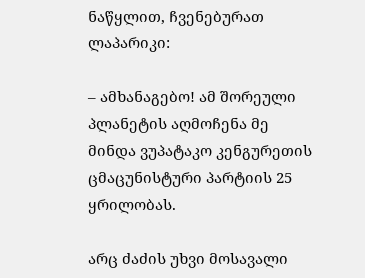ნაწყლით, ჩვენებურათ ლაპარიკი:

– ამხანაგებო! ამ შორეული პლანეტის აღმოჩენა მე მინდა ვუპატაკო კენგურეთის ცმაცუნისტური პარტიის 25 ყრილობას.

არც ძაძის უხვი მოსავალი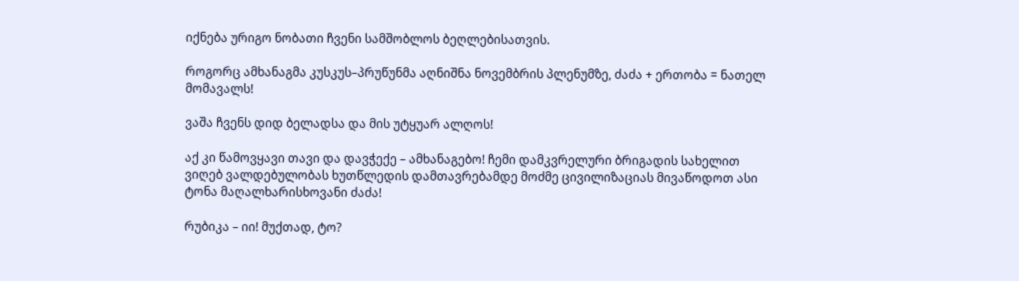იქნება ურიგო ნობათი ჩვენი სამშობლოს ბეღლებისათვის.

როგორც ამხანაგმა კუსკუს–პრუწუნმა აღნიშნა ნოვემბრის პლენუმზე, ძაძა + ერთობა = ნათელ მომავალს!

ვაშა ჩვენს დიდ ბელადსა და მის უტყუარ ალღოს!

აქ კი წამოვყავი თავი და დავჭექე – ამხანაგებო! ჩემი დამკვრელური ბრიგადის სახელით ვიღებ ვალდებულობას ხუთწლედის დამთავრებამდე მოძმე ცივილიზაციას მივაწოდოთ ასი ტონა მაღალხარისხოვანი ძაძა!

რუბიკა – იი! მუქთად, ტო?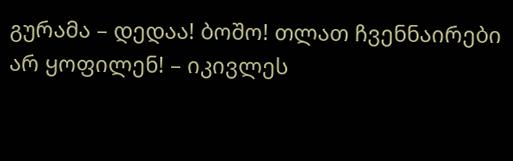გურამა – დედაა! ბოშო! თლათ ჩვენნაირები არ ყოფილენ! – იკივლეს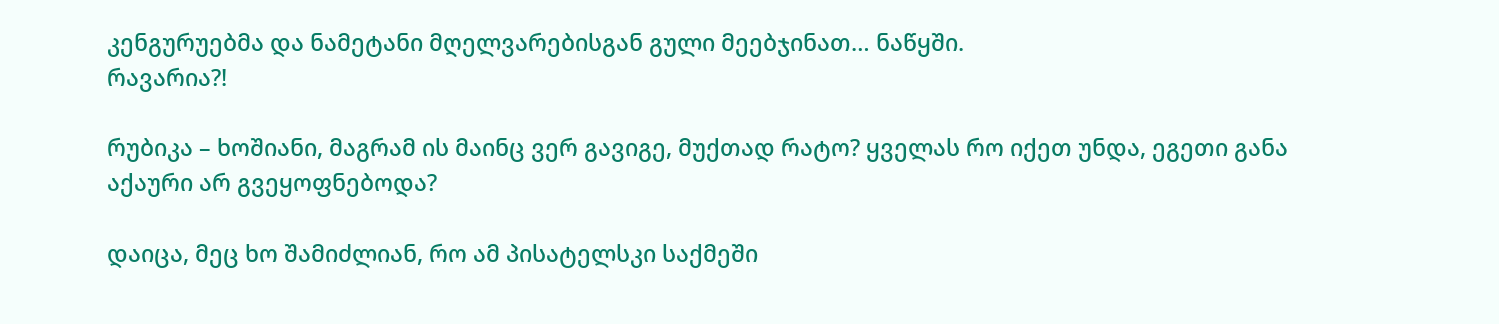კენგურუებმა და ნამეტანი მღელვარებისგან გული მეებჯინათ… ნაწყში.
რავარია?!

რუბიკა – ხოშიანი, მაგრამ ის მაინც ვერ გავიგე, მუქთად რატო? ყველას რო იქეთ უნდა, ეგეთი განა აქაური არ გვეყოფნებოდა?

დაიცა, მეც ხო შამიძლიან, რო ამ პისატელსკი საქმეში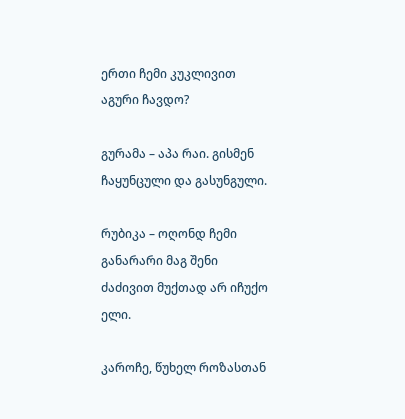ერთი ჩემი კუკლივით აგური ჩავდო?

გურამა – აპა რაი. გისმენ ჩაყუნცული და გასუნგული.

რუბიკა – ოღონდ ჩემი განარარი მაგ შენი ძაძივით მუქთად არ იჩუქო ელი.

კაროჩე, წუხელ როზასთან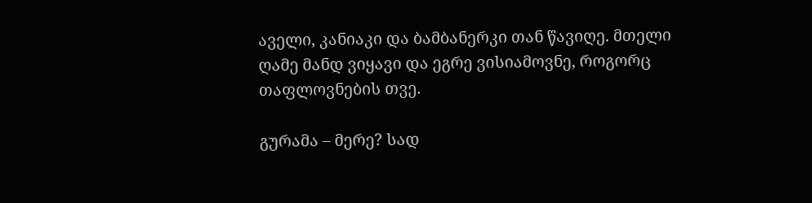აველი, კანიაკი და ბამბანერკი თან წავიღე. მთელი ღამე მანდ ვიყავი და ეგრე ვისიამოვნე, როგორც თაფლოვნების თვე.

გურამა – მერე? სად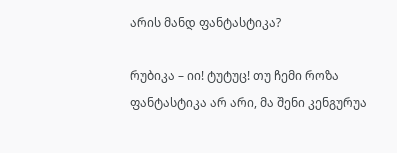არის მანდ ფანტასტიკა?

რუბიკა – იი! ტუტუც! თუ ჩემი როზა ფანტასტიკა არ არი, მა შენი კენგურუა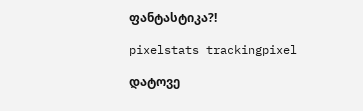ფანტასტიკა?!

pixelstats trackingpixel

დატოვე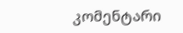კომენტარი